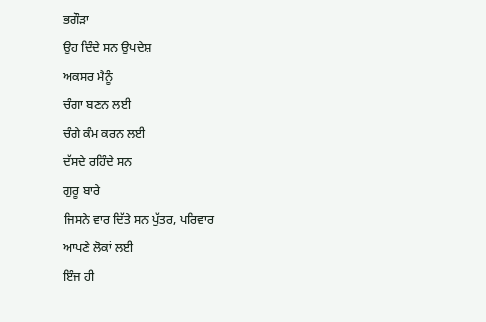ਭਗੌੜਾ
ਉਹ ਦਿੰਦੇ ਸਨ ਉਪਦੇਸ਼
ਅਕਸਰ ਮੈਨੂੰ
ਚੰਗਾ ਬਣਨ ਲਈ
ਚੰਗੇ ਕੰਮ ਕਰਨ ਲਈ
ਦੱਸਦੇ ਰਹਿੰਦੇ ਸਨ
ਗੁਰੂ ਬਾਰੇ
ਜਿਸਨੇ ਵਾਰ ਦਿੱਤੇ ਸਨ ਪੁੱਤਰ, ਪਰਿਵਾਰ
ਆਪਣੇ ਲੋਕਾਂ ਲਈ
ਇੰਜ ਹੀ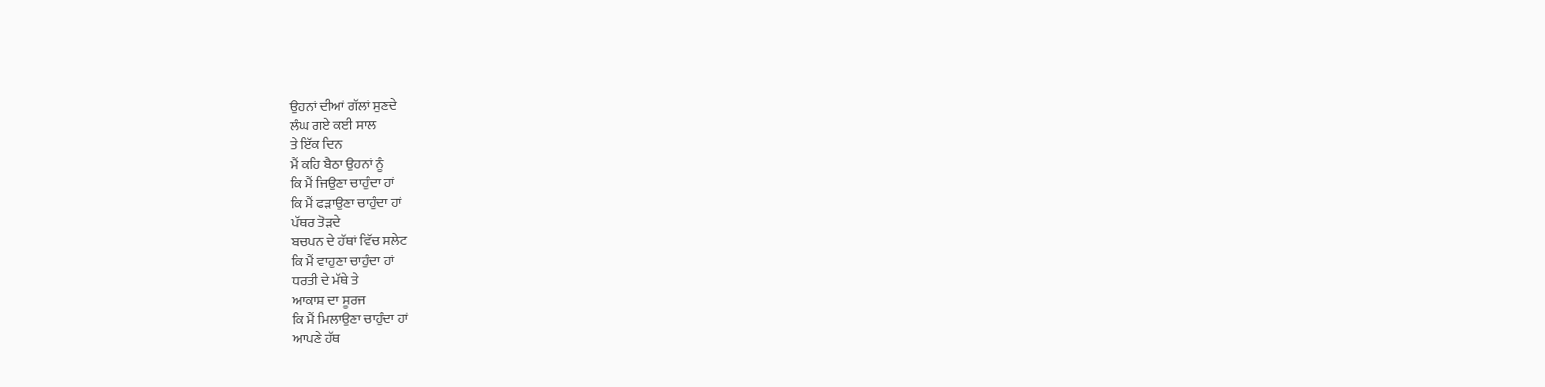ਉਹਨਾਂ ਦੀਆਂ ਗੱਲਾਂ ਸੁਣਦੇ
ਲੰਘ ਗਏ ਕਈ ਸਾਲ
ਤੇ ਇੱਕ ਦਿਨ
ਮੈਂ ਕਹਿ ਬੈਠਾ ਉਹਨਾਂ ਨੂੰ
ਕਿ ਮੈਂ ਜਿਉਣਾ ਚਾਹੁੰਦਾ ਹਾਂ
ਕਿ ਮੈਂ ਫੜਾਉਣਾ ਚਾਹੁੰਦਾ ਹਾਂ
ਪੱਥਰ ਤੋੜਦੇ
ਬਚਪਨ ਦੇ ਹੱਥਾਂ ਵਿੱਚ ਸਲੇਟ
ਕਿ ਮੈਂ ਵਾਹੁਣਾ ਚਾਹੁੰਦਾ ਹਾਂ
ਧਰਤੀ ਦੇ ਮੱਥੇ ਤੇ
ਆਕਾਸ਼ ਦਾ ਸੂਰਜ
ਕਿ ਮੈਂ ਮਿਲਾਉਣਾ ਚਾਹੁੰਦਾ ਹਾਂ
ਆਪਣੇ ਹੱਥ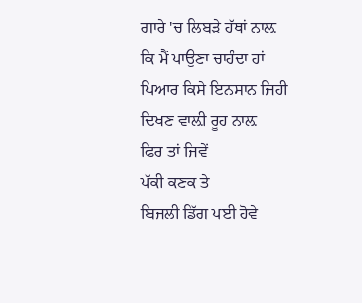ਗਾਰੇ 'ਚ ਲਿਬੜੇ ਹੱਥਾਂ ਨਾਲ਼
ਕਿ ਮੈਂ ਪਾਉਣਾ ਚਾਹੰਦਾ ਹਾਂ
ਪਿਆਰ ਕਿਸੇ ਇਨਸਾਨ ਜਿਹੀ
ਦਿਖਣ ਵਾਲ਼ੀ ਰੂਹ ਨਾਲ਼
ਫਿਰ ਤਾਂ ਜਿਵੇਂ
ਪੱਕੀ ਕਣਕ ਤੇ
ਬਿਜਲੀ ਡਿੱਗ ਪਈ ਹੋਵੇ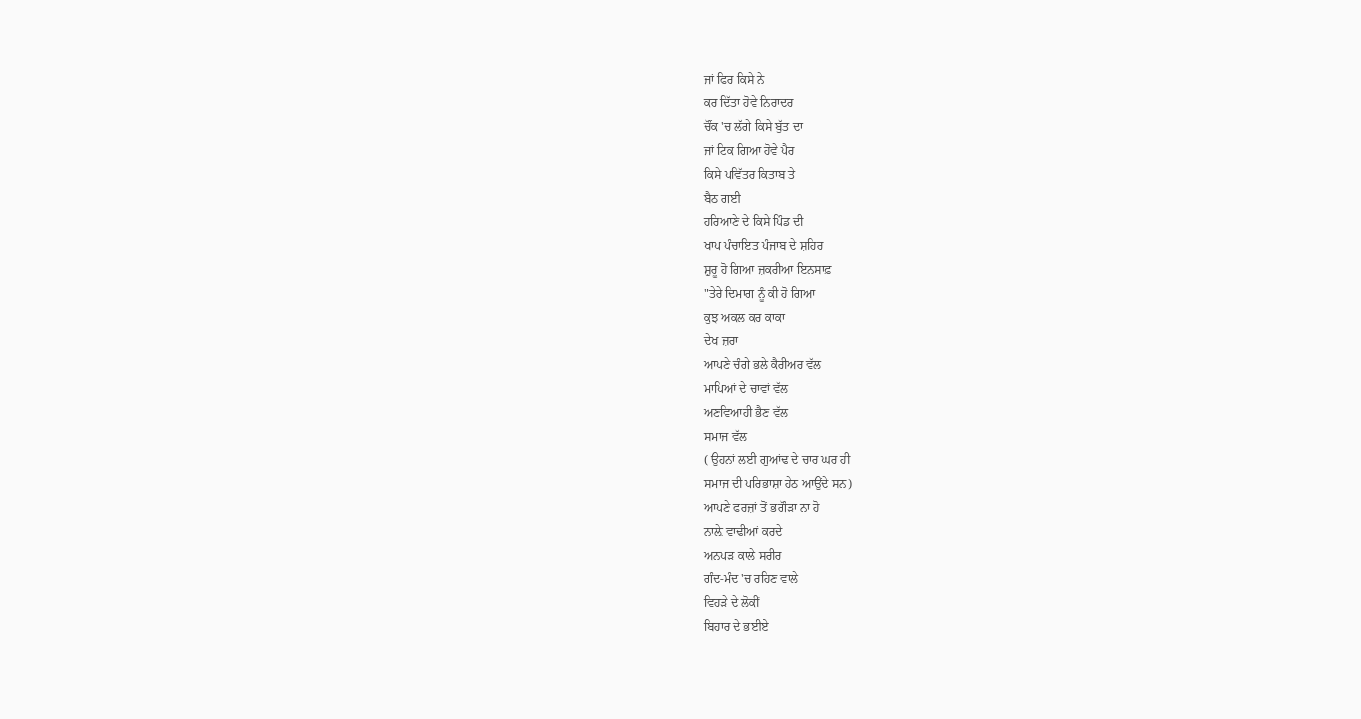ਜਾਂ ਫਿਰ ਕਿਸੇ ਨੇ
ਕਰ ਦਿੱਤਾ ਹੋਵੇ ਨਿਰਾਦਰ
ਚੌਂਕ 'ਚ ਲੱਗੇ ਕਿਸੇ ਬੁੱਤ ਦਾ
ਜਾਂ ਟਿਕ ਗਿਆ ਹੋਵੇ ਪੈਰ
ਕਿਸੇ ਪਵਿੱਤਰ ਕਿਤਾਬ ਤੇ
ਬੈਠ ਗਈ
ਹਰਿਆਣੇ ਦੇ ਕਿਸੇ ਪਿੰਡ ਦੀ
ਖਾਪ ਪੰਚਾਇਤ ਪੰਜਾਬ ਦੇ ਸ਼ਹਿਰ
ਸ਼ੁਰੂ ਹੋ ਗਿਆ ਜ਼ਕਰੀਆ ਇਨਸਾਫ਼
"ਤੇਰੇ ਦਿਮਾਗ ਨੂੰ ਕੀ ਹੋ ਗਿਆ
ਕੁਝ ਅਕਲ ਕਰ ਕਾਕਾ
ਦੇਖ ਜ਼ਰਾ
ਆਪਣੇ ਚੰਗੇ ਭਲੇ ਕੈਰੀਅਰ ਵੱਲ
ਮਾਪਿਆਂ ਦੇ ਚਾਵਾਂ ਵੱਲ
ਅਣਵਿਆਹੀ ਭੈਣ ਵੱਲ
ਸਮਾਜ ਵੱਲ
( ਉਹਨਾਂ ਲਈ ਗੁਆਂਢ ਦੇ ਚਾਰ ਘਰ ਹੀ
ਸਮਾਜ ਦੀ ਪਰਿਭਾਸ਼ਾ ਹੇਠ ਆਉਂਦੇ ਸਨ)
ਆਪਣੇ ਫਰਜ਼ਾਂ ਤੋਂ ਭਗੌੜਾ ਨਾ ਹੋ
ਨਾਲ਼ੇ ਵਾਢੀਆਂ ਕਰਦੇ
ਅਨਪੜ ਕਾਲੇ ਸਰੀਰ
ਗੰਦ-ਮੰਦ 'ਚ ਰਹਿਣ ਵਾਲੇ
ਵਿਹੜੇ ਦੇ ਲੋਕੀਂ
ਬਿਹਾਰ ਦੇ ਭਈਏ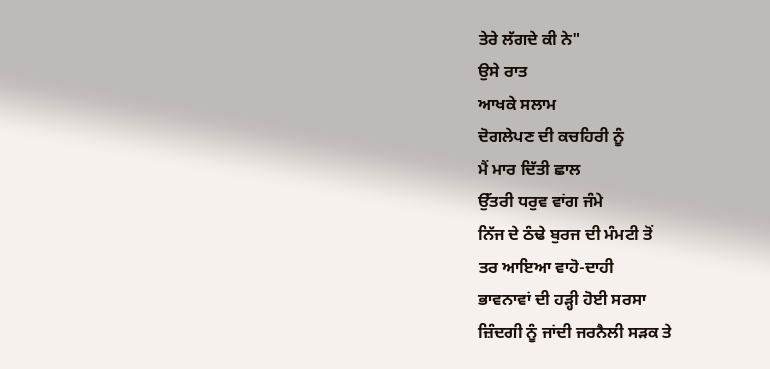ਤੇਰੇ ਲੱਗਦੇ ਕੀ ਨੇ"
ਉਸੇ ਰਾਤ
ਆਖਕੇ ਸਲਾਮ
ਦੋਗਲੇਪਣ ਦੀ ਕਚਹਿਰੀ ਨੂੰ
ਮੈਂ ਮਾਰ ਦਿੱਤੀ ਛਾਲ
ਉੱਤਰੀ ਧਰੁਵ ਵਾਂਗ ਜੰਮੇ
ਨਿੱਜ ਦੇ ਠੰਢੇ ਬੁਰਜ ਦੀ ਮੰਮਟੀ ਤੋਂ
ਤਰ ਆਇਆ ਵਾਹੋ-ਦਾਹੀ
ਭਾਵਨਾਵਾਂ ਦੀ ਹੜ੍ਹੀ ਹੋਈ ਸਰਸਾ
ਜ਼ਿੰਦਗੀ ਨੂੰ ਜਾਂਦੀ ਜਰਨੈਲੀ ਸੜਕ ਤੇ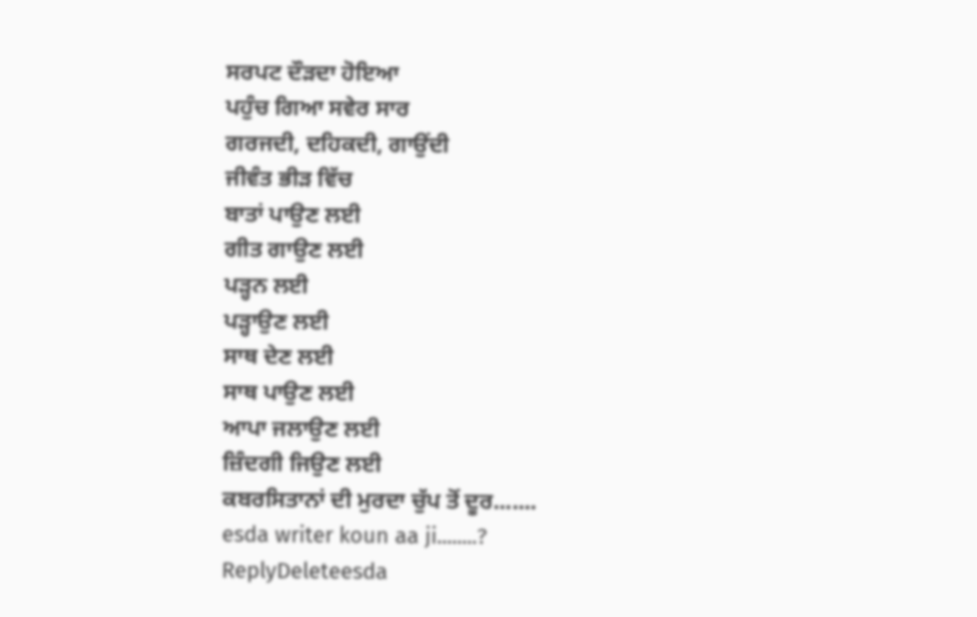ਸਰਪਟ ਦੌੜਦਾ ਹੋਇਆ
ਪਹੁੰਚ ਗਿਆ ਸਵੇਰ ਸਾਰ
ਗਰਜਦੀ, ਦਹਿਕਦੀ, ਗਾਉਂਦੀ
ਜੀਵੰਤ ਭੀੜ ਵਿੱਚ
ਬਾਤਾਂ ਪਾਉਣ ਲਈ
ਗੀਤ ਗਾਉਣ ਲਈ
ਪੜ੍ਹਨ ਲਈ
ਪੜ੍ਹਾਉਣ ਲਈ
ਸਾਥ ਦੇਣ ਲਈ
ਸਾਥ ਪਾਉਣ ਲਈ
ਆਪਾ ਜਲਾਉਣ ਲਈ
ਜ਼ਿੰਦਗੀ ਜਿਉਣ ਲਈ
ਕਬਰਸਿਤਾਨਾਂ ਦੀ ਮੁਰਦਾ ਚੁੱਪ ਤੋਂ ਦੂਰ.......
esda writer koun aa ji........?
ReplyDeleteesda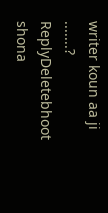writer koun aa ji .......?
ReplyDeletebhoot shona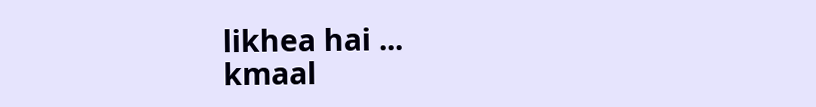likhea hai ...
kmaal